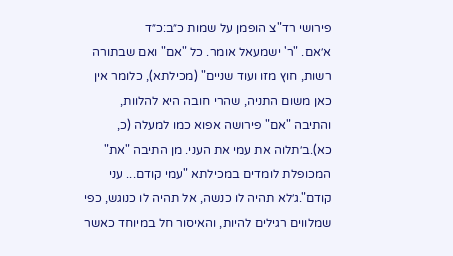פירושי רד"צ הופמן על שמות כ״ב:כ״ד
א׳אם. "ר' ישמעאל אומר. כל "אם" ואם שבתורה רשות, חוץ מזו ועוד שניים" (מכילתא), כלומר אין כאן משום התניה, שהרי חובה היא להלוות, והתיבה "אם" פירושה אפוא כמו למעלה (כ, כא).ב׳תלוה את עמי את העני. מן התיבה "את" המכופלת לומדים במכילתא "עמי קודם... עני קודם".ג׳לא תהיה לו כנשה, אל תהיה לו כנוגש, כפי שמלווים רגילים להיות, והאיסור חל במיוחד כאשר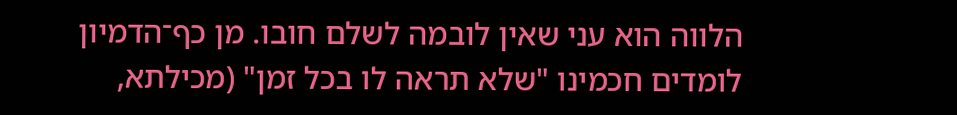הלווה הוא עני שאין לובמה לשלם חובו. מן כף־הדמיון לומדים חכמינו "שלא תראה לו בכל זמן" (מכילתא,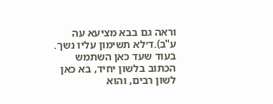וראה גם בבא מציעא עה ע"ב).ד׳לא תשימון עליו נשך. בעוד שעד כאן השתמש הכתוב בלשון יחיד, בא כאן לשון רבים, והוא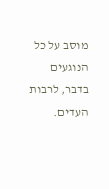מוסב על כל הנוגעים בדבר, לרבות העדים.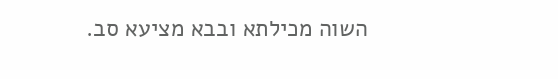השוה מכילתא ובבא מציעא סב.